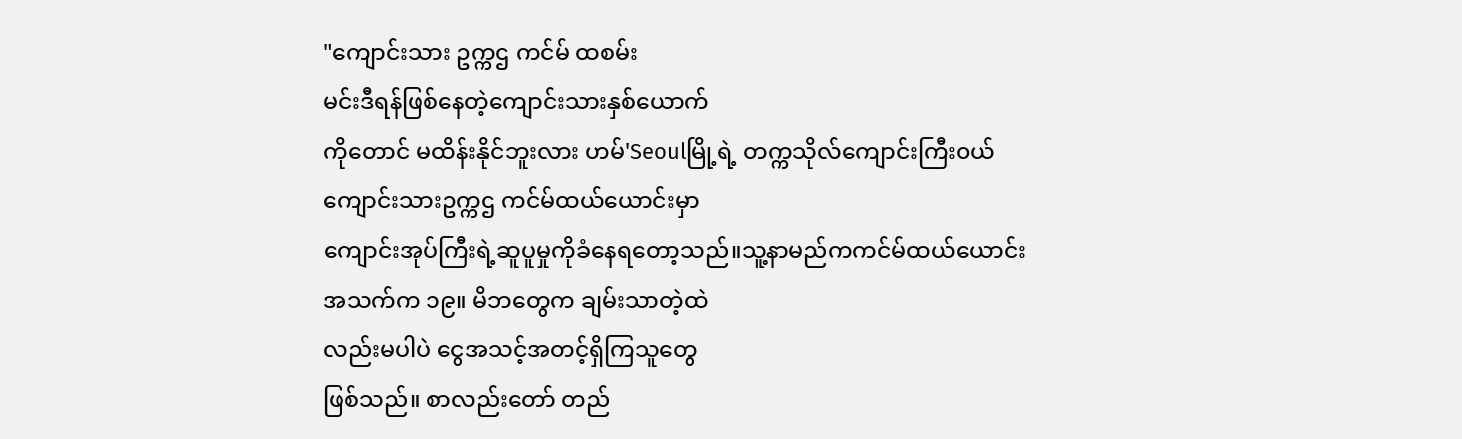"ကျောင်းသား ဥက္ကဌ ကင်မ် ထစမ်း
မင်းဒီရန်ဖြစ်နေတဲ့ကျောင်းသားနှစ်ယောက်
ကိုတောင် မထိန်းနိုင်ဘူးလား ဟမ်'Seoulမြို့ရဲ့ တက္ကသိုလ်ကျောင်းကြီး၀ယ်
ကျောင်းသားဥက္ကဌ ကင်မ်ထယ်ယောင်းမှာ
ကျောင်းအုပ်ကြီးရဲ့ဆူပူမှုကိုခံနေရတော့သည်။သူ့နာမည်ကကင်မ်ထယ်ယောင်း
အသက်က ၁၉။ မိဘတွေက ချမ်းသာတဲ့ထဲ
လည်းမပါပဲ ငွေအသင့်အတင့်ရှိကြသူတွေ
ဖြစ်သည်။ စာလည်းတော် တည်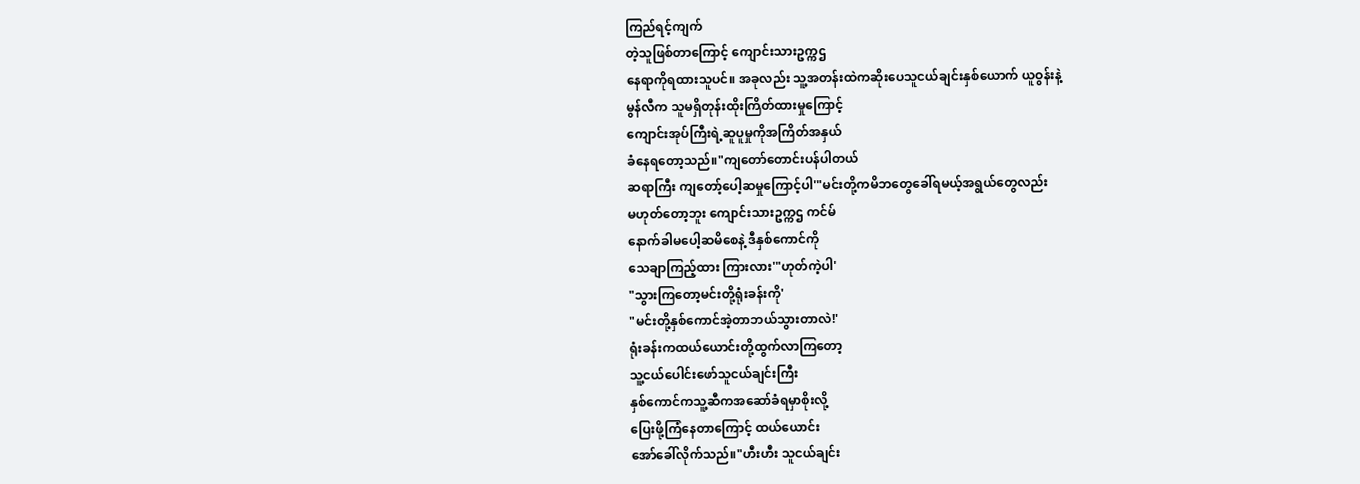ကြည်ရင့်ကျက်
တဲ့သူဖြစ်တာကြောင့် ကျောင်းသားဥက္ကဌ
နေရာကိုရထားသူပင်။ အခုလည်း သူ့အတန်းထဲကဆိုးပေသူငယ်ချင်းနှစ်ယောက် ယူဝွန်းနဲ့
မွန်လီက သူမရှိတုန်းထိုးကြိတ်ထားမှုကြောင့်
ကျောင်းအုပ်ကြီးရဲ့ဆူပူမှုကိုအကြိတ်အနှယ်
ခံနေရတော့သည်။"ကျတော်တောင်းပန်ပါတယ်
ဆရာကြီး ကျတော့်ပေါ့ဆမှုကြောင့်ပါ'"မင်းတို့ကမိဘတွေခေါ်ရမယ့်အရွယ်တွေလည်း
မဟုတ်တော့ဘူး ကျောင်းသားဥက္ကဌ ကင်မ်
နောက်ခါမပေါ့ဆမိစေနဲ့ ဒီနှစ်ကောင်ကို
သေချာကြည့်ထား ကြားလား'"ဟုတ်ကဲ့ပါ'
"သွားကြတော့မင်းတို့ရုံးခန်းကို'
"မင်းတို့နှစ်ကောင်အဲ့တာဘယ်သွားတာလဲ!'
ရုံးခန်းကထယ်ယောင်းတို့ထွက်လာကြတော့
သူ့ငယ်ပေါင်းဖော်သူငယ်ချင်းကြီး
နှစ်ကောင်ကသူ့ဆီကအဆော်ခံရမှာစိုးလို့
ပြေးဖို့ကြံနေတာကြောင့် ထယ်ယောင်း
အော်ခေါ်လိုက်သည်။"ဟီးဟီး သူငယ်ချင်း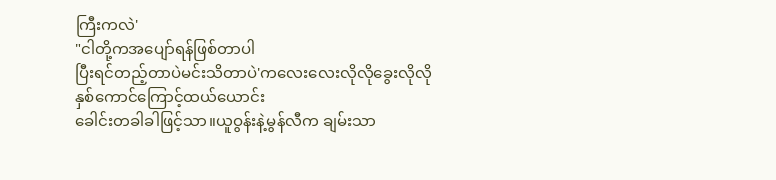ကြီးကလဲ'
"ငါတို့ကအပျော်ရန်ဖြစ်တာပါ
ပြီးရင်တည့်တာပဲမင်းသိတာပဲ'ကလေးလေးလိုလိုခွေးလိုလို
နှစ်ကောင်ကြောင့်ထယ်ယောင်း
ခေါင်းတခါခါဖြင့်သာ။ယူဝွန်းနဲ့မွန်လီက ချမ်းသာ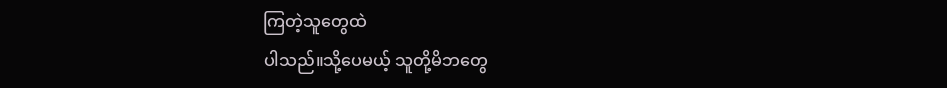ကြတဲ့သူတွေထဲ
ပါသည်။သို့ပေမယ့် သူတို့မိဘတွေ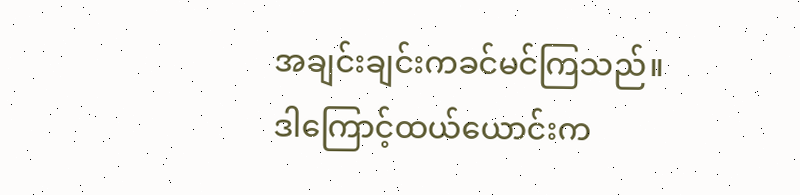အချင်းချင်းကခင်မင်ကြသည်။
ဒါကြောင့်ထယ်ယောင်းက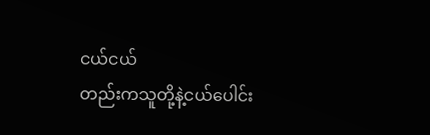ငယ်ငယ်
တည်းကသူတို့နဲ့ငယ်ပေါင်း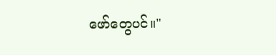ဖော်တွေပင်။"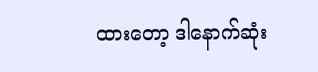ထားတော့ ဒါနောက်ဆုံး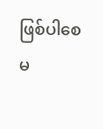ဖြစ်ပါစေ
မ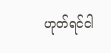ဟုတ်ရင်ငါ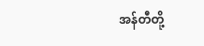အန်တီတို့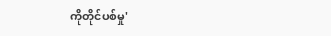ကိုတိုင်ပစ်မှု'